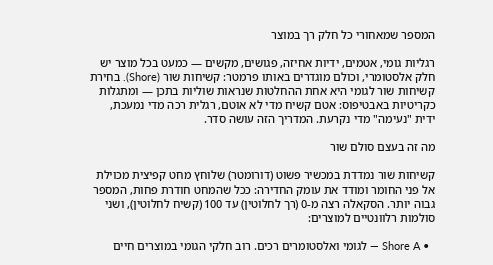המספר שמאחורי כל חלק רך במוצר

רגליות גומי, אטמים, ידיות אחיזה, פגושים, מקשים — כמעט בכל מוצר יש חלק אלסטומרי, וכולם מוגדרים באותו פרמטר: קשיחות שור (Shore). בחירת קשיחות שור לגומי היא אחת ההחלטות שנראות שוליות בתכן — ומתגלות כקריטיות באבטיפוס: אטם קשיח מדי לא אוטם, רגלית רכה מדי נמעכת, ידית "נעימה" מדי נקרעת. המדריך הזה עושה סדר.

מה זה בעצם סולם שור

קשיחות שור נמדדת במכשיר פשוט (דורומטר) שלוחץ מחט קפיצית מכוילת אל פני החומר ומודד את עומק החדירה: ככל שהמחט חודרת פחות, המספר גבוה יותר. הסקאלה רצה מ-0 (רך לחלוטין) עד 100 (קשיח לחלוטין), ושני סולמות רלוונטיים למוצרים:

  • Shore A — לגומי ואלסטומרים רכים. רוב חלקי הגומי במוצרים חיים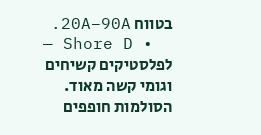בטווח 20A–90A.
  • Shore D — לפלסטיקים קשיחים וגומי קשה מאוד. הסולמות חופפים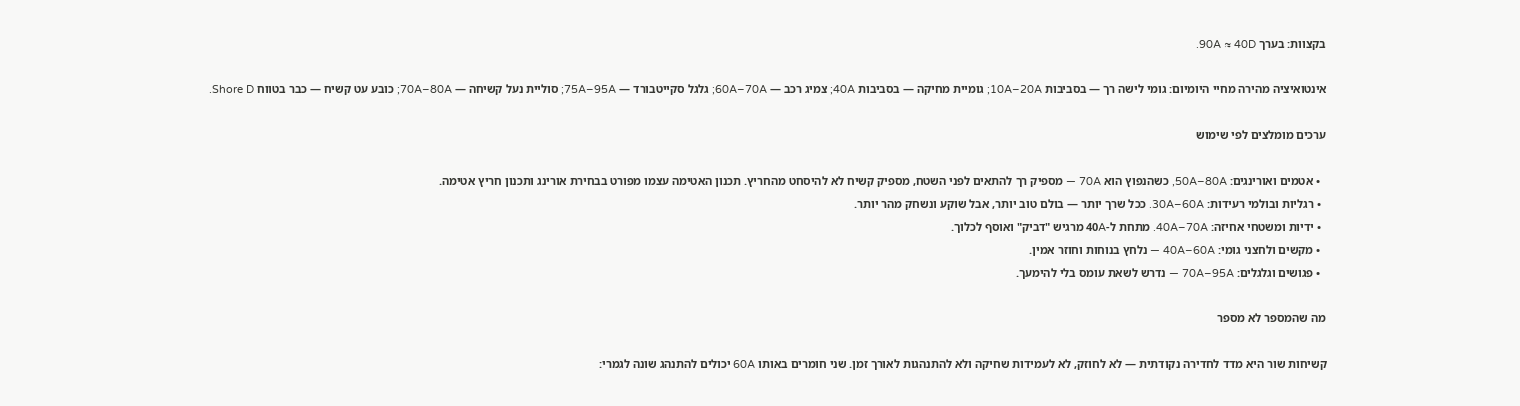בקצוות: בערך 90A ≈ 40D.

אינטואיציה מהירה מחיי היומיום: גומי לישה רך — בסביבות 10A–20A; גומיית מחיקה — בסביבות 40A; צמיג רכב — 60A–70A; גלגל סקייטבורד — 75A–95A; סוליית נעל קשיחה — 70A–80A; כובע עט קשיח — כבר בטווח Shore D.

ערכים מומלצים לפי שימוש

  • אטמים ואורינגים: 50A–80A, כשהנפוץ הוא 70A — מספיק רך להתאים לפני השטח, מספיק קשיח לא להיסחט מהחריץ. תכנון האטימה עצמו מפורט בבחירת אורינג ותכנון חריץ אטימה.
  • רגליות ובולמי רעידות: 30A–60A. ככל שרך יותר — בולם טוב יותר, אבל שוקע ונשחק מהר יותר.
  • ידיות ומשטחי אחיזה: 40A–70A. מתחת ל-40A מרגיש "דביק" ואוסף לכלוך.
  • מקשים ולחצני גומי: 40A–60A — נלחץ בנוחות וחוזר אמין.
  • פגושים וגלגלים: 70A–95A — נדרש לשאת עומס בלי להימעך.

מה שהמספר לא מספר

קשיחות שור היא מדד לחדירה נקודתית — לא לחוזק, לא לעמידות שחיקה ולא להתנהגות לאורך זמן. שני חומרים באותו 60A יכולים להתנהג שונה לגמרי: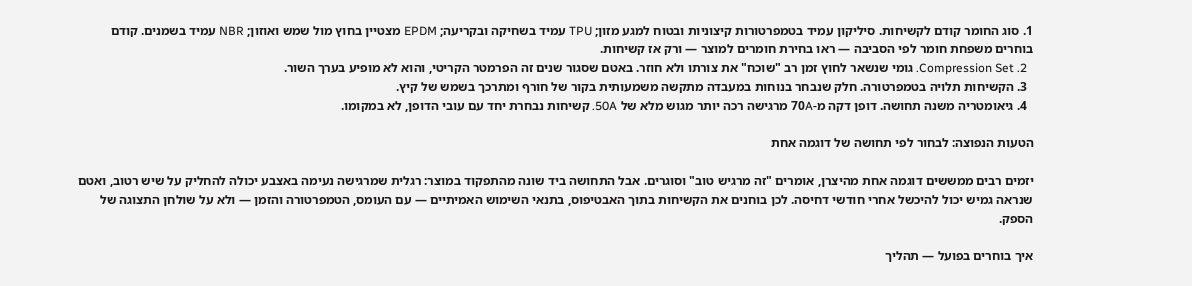1. סוג החומר קודם לקשיחות. סיליקון עמיד בטמפרטורות קיצוניות ובטוח למגע מזון; TPU עמיד בשחיקה ובקריעה; EPDM מצטיין בחוץ מול שמש ואוזון; NBR עמיד בשמנים. קודם בוחרים משפחת חומר לפי הסביבה — ראו בחירת חומרים למוצר — ורק אז קשיחות.
  2. Compression Set. גומי שנשאר לחוץ זמן רב "שוכח" את צורתו ולא חוזר. באטם שסגור שנים זה הפרמטר הקריטי, והוא לא מופיע בערך השור.
  3. הקשיחות תלויה בטמפרטורה. חלק שנבחר בנוחות במעבדה מתקשה משמעותית בקור של חורף ומתרכך בשמש של קיץ.
  4. גיאומטריה משנה תחושה. דופן דקה מ-70A מרגישה רכה יותר מגוש מלא של 50A. קשיחות נבחרת יחד עם עובי הדופן, לא במקומו.

הטעות הנפוצה: לבחור לפי תחושה של דוגמה אחת

יזמים רבים ממששים דוגמה אחת מהיצרן, אומרים "זה מרגיש טוב" וסוגרים. אבל התחושה ביד שונה מהתפקוד במוצר: רגלית שמרגישה נעימה באצבע יכולה להחליק על שיש רטוב, ואטם שנראה גמיש יכול להיכשל אחרי חודשי דחיסה. לכן בוחנים את הקשיחות בתוך האבטיפוס, בתנאי השימוש האמיתיים — עם העומס, הטמפרטורה והזמן — ולא על שולחן התצוגה של הספק.

איך בוחרים בפועל — תהליך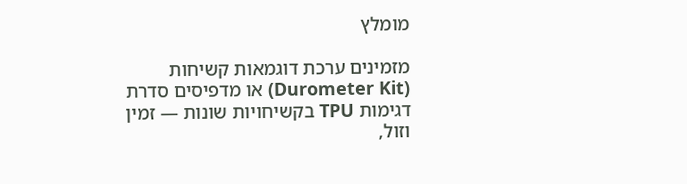מומלץ

מזמינים ערכת דוגמאות קשיחות (Durometer Kit) או מדפיסים סדרת דגימות TPU בקשיחויות שונות — זמין וזול,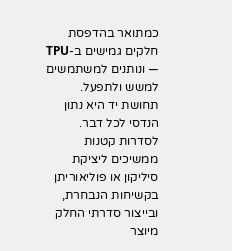כמתואר בהדפסת חלקים גמישים ב-TPU — ונותנים למשתמשים למשש ולתפעל. תחושת יד היא נתון הנדסי לכל דבר. לסדרות קטנות ממשיכים ליציקת סיליקון או פוליאוריתן בקשיחות הנבחרת, ובייצור סדרתי החלק מיוצר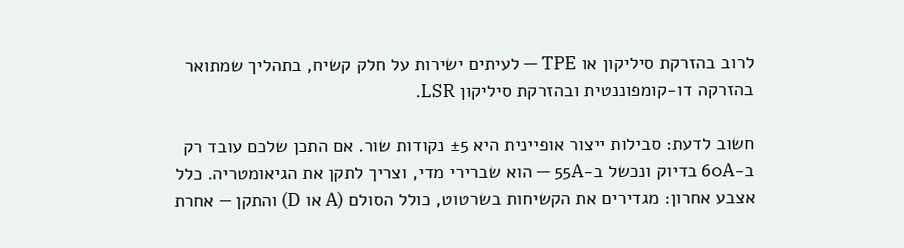לרוב בהזרקת סיליקון או TPE — לעיתים ישירות על חלק קשיח, בתהליך שמתואר בהזרקה דו-קומפוננטית ובהזרקת סיליקון LSR.

חשוב לדעת: סבילות ייצור אופיינית היא ±5 נקודות שור. אם התכן שלכם עובד רק ב-60A בדיוק ונכשל ב-55A — הוא שברירי מדי, וצריך לתקן את הגיאומטריה. כלל אצבע אחרון: מגדירים את הקשיחות בשרטוט, כולל הסולם (A או D) והתקן — אחרת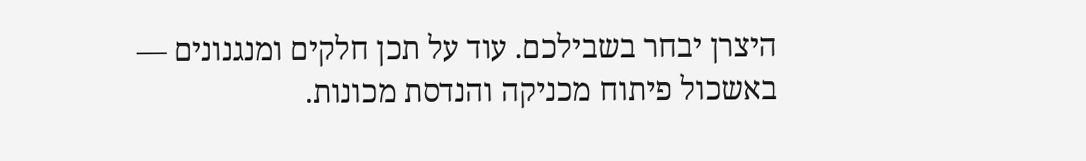היצרן יבחר בשבילכם. עוד על תכן חלקים ומנגנונים — באשכול פיתוח מכניקה והנדסת מכונות.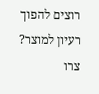רוצים להפוך רעיון למוצר? צרו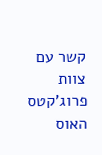קשר עם צוות פרוג'קטס האוס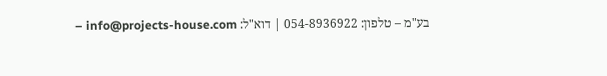בע"מ – טלפון: 054-8936922 | דוא"ל: info@projects-house.com –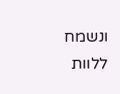ונשמח ללוות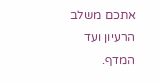אתכם משלב הרעיון ועד המדף.